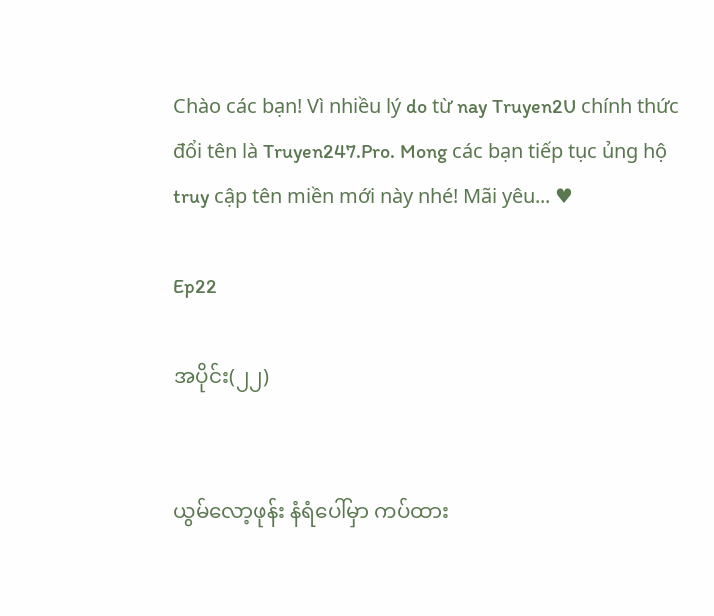Chào các bạn! Vì nhiều lý do từ nay Truyen2U chính thức đổi tên là Truyen247.Pro. Mong các bạn tiếp tục ủng hộ truy cập tên miền mới này nhé! Mãi yêu... ♥

Ep22

အပိုင်း(၂၂)


ယွမ်လော့ဖုန်း နံရံပေါ်မှာ ကပ်ထား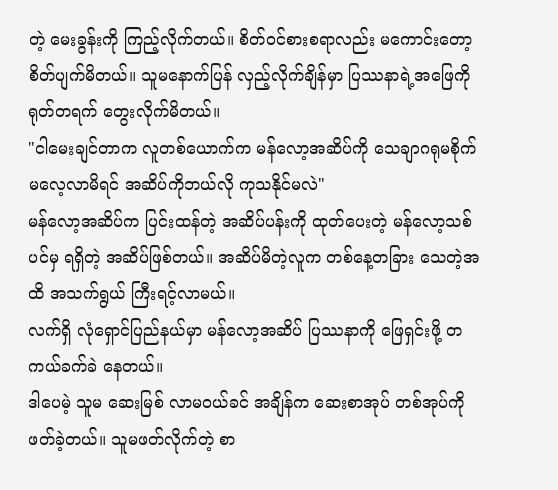တဲ့ မေးခွန်းကို ကြည့်လိုက်တယ်။ စိတ်ဝင်စားစရာလည်း မကောင်းတော့ စိတ်ပျက်မိတယ်။ သူမနောက်ပြန် လှည့်လိုက်ချိန်မှာ ပြဿနာရဲ့အဖြေကို ရုတ်တရက် တွေးလိုက်မိတယ်။
"ငါမေးချင်တာက လူတစ်ယောက်က မန်လော့အဆိပ်ကို သေချာဂရုမစိုက် မလေ့လာမိရင် အဆိပ်ကိုဘယ်လို ကုသနိုင်မလဲ"
မန်လော့အဆိပ်က ပြင်းထန်တဲ့ အဆိပ်ပန်းကို ထုတ်ပေးတဲ့ မန်လော့သစ်ပင်မှ ရရှိတဲ့ အဆိပ်ဖြစ်တယ်။ အဆိပ်မိတဲ့လူက တစ်နေ့တခြား သေတဲ့အထိ အသက်ရွယ် ကြီးရင့်လာမယ်။
လက်ရှိ လုံရှောင်ပြည်နယ်မှာ မန်လော့အဆိပ် ပြဿနာကို ဖြေရှင်းဖို့ တကယ်ခက်ခဲ နေတယ်။
ဒါပေမဲ့ သူမ ဆေးမြစ် လာမဝယ်ခင် အချိန်က ဆေးစာအုပ် တစ်အုပ်ကို ဖတ်ခဲ့တယ်။ သူမဖတ်လိုက်တဲ့ စာ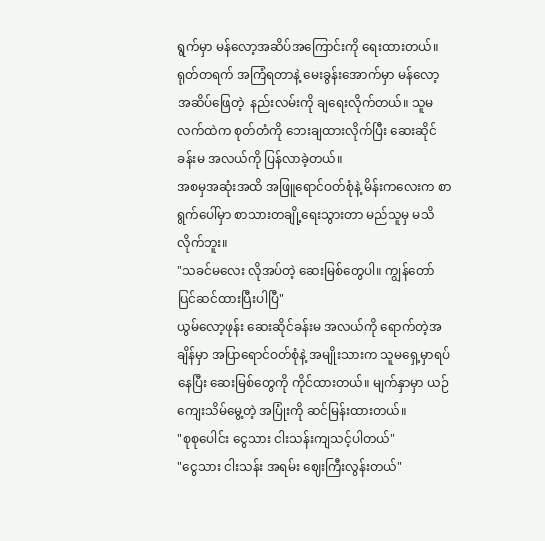ရွက်မှာ မန်လော့အဆိပ်အကြောင်းကို ရေးထားတယ်။
ရုတ်တရက် အကြံရတာနဲ့ မေးခွန်းအောက်မှာ မန်လော့အဆိပ်ဖြေတဲ့  နည်းလမ်းကို ချရေးလိုက်တယ်။ သူမလက်ထဲက စုတ်တံကို ဘေးချထားလိုက်ပြီး ဆေးဆိုင်ခန်းမ အလယ်ကို ပြန်လာခဲ့တယ်။
အစမှအဆုံးအထိ အဖြူရောင်ဝတ်စုံနဲ့ မိန်းကလေးက စာရွက်ပေါ်မှာ စာသားတချို့ရေးသွားတာ မည်သူမှ မသိလိုက်ဘူး။
"သခင်မလေး လိုအပ်တဲ့ ဆေးမြစ်တွေပါ။ ကျွန်တော်  ပြင်ဆင်ထားပြီးပါပြီ"
ယွမ်လော့ဖုန်း ဆေးဆိုင်ခန်းမ အလယ်ကို ရောက်တဲ့အချိန်မှာ အပြာရောင်ဝတ်စုံနဲ့ အမျိုးသားက သူမရှေ့မှာရပ်နေပြီး ဆေးမြစ်တွေကို ကိုင်ထားတယ်။ မျက်နှာမှာ ယဉ်ကျေးသိမ်မွေ့တဲ့ အပြုံးကို ဆင်မြန်းထားတယ်။
"စုစုပေါင်း ငွေသား ငါးသန်းကျသင့်ပါတယ်"
"ငွေသား ငါးသန်း အရမ်း ဈေးကြီးလွန်းတယ်"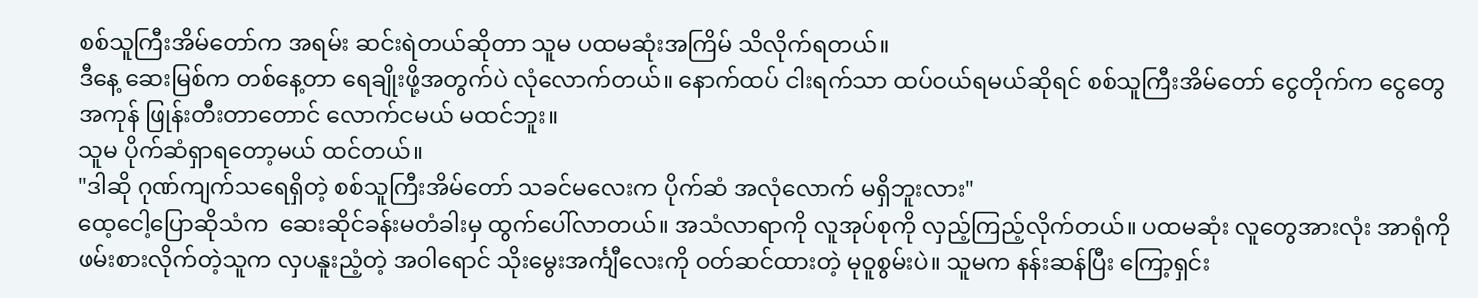စစ်သူကြီးအိမ်တော်က အရမ်း ဆင်းရဲတယ်ဆိုတာ သူမ ပထမဆုံးအကြိမ် သိလိုက်ရတယ်။
ဒီနေ့ ဆေးမြစ်က တစ်နေ့တာ ရေချိုးဖို့အတွက်ပဲ လုံလောက်တယ်။ နောက်ထပ် ငါးရက်သာ ထပ်ဝယ်ရမယ်ဆိုရင် စစ်သူကြီးအိမ်တော် ငွေတိုက်က ငွေတွေ အကုန် ဖြုန်းတီးတာတောင် လောက်ငမယ် မထင်ဘူး။
သူမ ပိုက်ဆံရှာရတော့မယ် ထင်တယ်။
"ဒါဆို ဂုဏ်ကျက်သရေရှိတဲ့ စစ်သူကြီးအိမ်တော် သခင်မလေးက ပိုက်ဆံ အလုံလောက် မရှိဘူးလား"
ထေ့ငေါ့ပြောဆိုသံက  ဆေးဆိုင်ခန်းမတံခါးမှ ထွက်ပေါ်လာတယ်။ အသံလာရာကို လူအုပ်စုကို လှည့်ကြည့်လိုက်တယ်။ ပထမဆုံး လူတွေအားလုံး အာရုံကို ဖမ်းစားလိုက်တဲ့သူက လှပနူးညံ့တဲ့ အဝါရောင် သိုးမွေးအင်္ကျီလေးကို ဝတ်ဆင်ထားတဲ့ မုဝူစွမ်းပဲ။ သူမက နန်းဆန်ပြီး ကြော့ရှင်း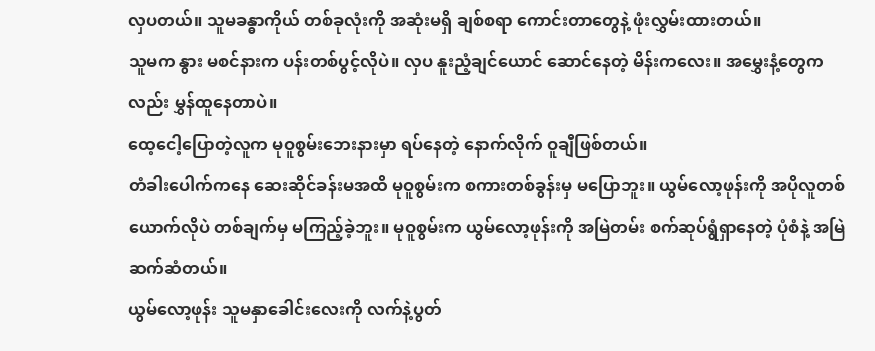လှပတယ်။ သူမခန္ဓာကိုယ် တစ်ခုလုံးကို အဆုံးမရှိ ချစ်စရာ ကောင်းတာတွေနဲ့ ဖုံးလွှမ်းထားတယ်။
သူမက နွား မစင်နားက ပန်းတစ်ပွင့်လိုပဲ။ လှပ နူးညံ့ချင်ယောင် ဆောင်နေတဲ့ မိန်းကလေး။ အမွှေးနံ့တွေကလည်း မွှန်ထူနေတာပဲ။
ထေ့ငေါ့ပြောတဲ့လူက မုဝူစွမ်းဘေးနားမှာ ရပ်နေတဲ့ နောက်လိုက် ဝူချီဖြစ်တယ်။
တံခါးပေါက်ကနေ ဆေးဆိုင်ခန်းမအထိ မုဝူစွမ်းက စကားတစ်ခွန်းမှ မပြောဘူး။ ယွမ်လော့ဖုန်းကို အပိုလူတစ်ယောက်လိုပဲ တစ်ချက်မှ မကြည့်ခဲ့ဘူး။ မုဝူစွမ်းက ယွမ်လော့ဖုန်းကို အမြဲတမ်း စက်ဆုပ်ရွံရှာနေတဲ့ ပုံစံနဲ့ အမြဲ ဆက်ဆံတယ်။
ယွမ်လော့ဖုန်း သူမနှာခေါင်းလေးကို လက်နဲ့ပွတ်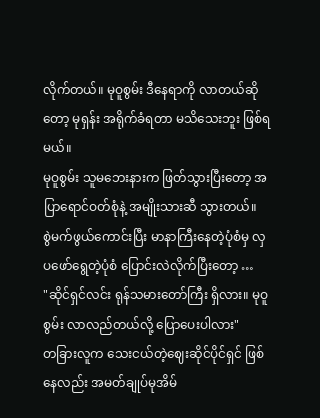လိုက်တယ်။ မုဝူစွမ်း ဒီနေရာကို လာတယ်ဆိုတော့ မုရှန်း အရိုက်ခံရတာ မသိသေးဘူး ဖြစ်ရမယ်။
မုဝူစွမ်း သူမဘေးနားက ဖြတ်သွားပြီးတော့ အပြာရောင်ဝတ်စုံနဲ့ အမျိုးသားဆီ သွားတယ်။
စွဲမက်ဖွယ်ကောင်းပြီး မာနာကြီးနေတဲ့ပုံစံမှ လှပဖော်ရွေတဲ့ပုံစံ ပြောင်းလဲလိုက်ပြီးတော့ …
"ဆိုင်ရှင်လင်း ရုန်သမားတော်ကြီး ရှိလား။ မုဝူစွမ်း လာလည်တယ်လို့ ပြောပေးပါလား"
တခြားလူက သေးငယ်တဲ့ဈေးဆိုင်ပိုင်ရှင် ဖြစ်နေလည်း အမတ်ချုပ်မုအိမ်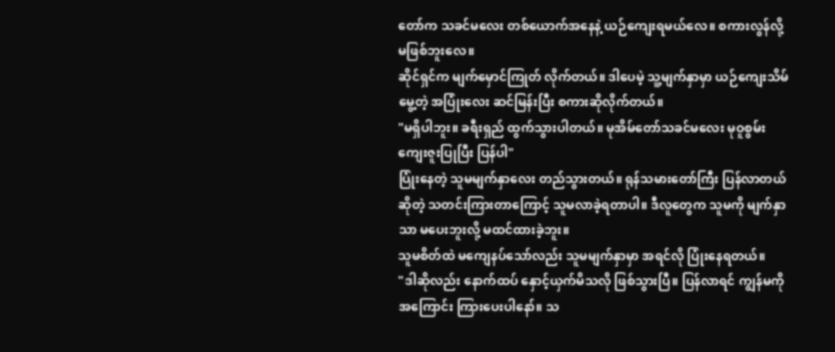တော်က သခင်မလေး တစ်ယောက်အနေနဲ့ ယဉ်ကျေးရမယ်လေ။ စကားလွန်လို့ မဖြစ်ဘူးလေ။
ဆိုင်ရှင်က မျက်မှောင်ကြုတ် လိုက်တယ်။ ဒါပေမဲ့ သူ့မျက်နှာမှာ ယဉ်ကျေးသိမ်မွေ့တဲ့ အပြုံးလေး ဆင်မြန်းပြီး စကားဆိုလိုက်တယ်။
"မရှိပါဘူး။ ခရီးရှည် ထွက်သွားပါတယ်။ မုအိမ်တော်သခင်မလေး မုဝူစွမ်း ကျေးဇူးပြုပြီး ပြန်ပါ"
ပြုံးနေတဲ့ သူမမျက်နှာလေး တည်သွားတယ်။ ရုန်သမားတော်ကြီး ပြန်လာတယ်ဆိုတဲ့ သတင်းကြားတာကြောင့် သူမလာခဲ့ရတာပါ။ ဒီလူတွေက သူမကို မျက်နှာသာ မပေးဘူးလို့ မထင်ထားခဲ့ဘူး။
သူမစိတ်ထဲ မကျေနပ်သော်လည်း သူမမျက်နှာမှာ အရင်လို ပြုံးနေရတယ်။
"ဒါဆိုလည်း နောက်ထပ် နှောင့်ယှက်မိသလို ဖြစ်သွားပြီ။ ပြန်လာရင် ကျွန်မကို အကြောင်း ကြားပေးပါနော်။ သ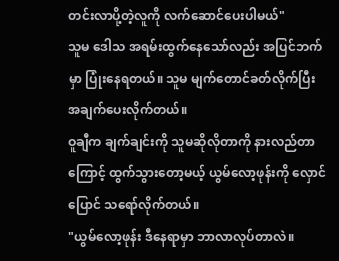တင်းလာပို့တဲ့လူကို လက်ဆောင်ပေးပါမယ်"
သူမ ဒေါသ အရမ်းထွက်နေသော်လည်း အပြင်ဘက်မှာ ပြုံးနေရတယ်။ သူမ မျက်တောင်ခတ်လိုက်ပြီး  အချက်ပေးလိုက်တယ်။
ဝူချီက ချက်ချင်းကို သူမဆိုလိုတာကို နားလည်တာကြောင့် ထွက်သွားတော့မယ့် ယွမ်လော့ဖုန်းကို လှောင်ပြောင် သရော်လိုက်တယ်။
"ယွမ်လော့ဖုန်း ဒီနေရာမှာ ဘာလာလုပ်တာလဲ။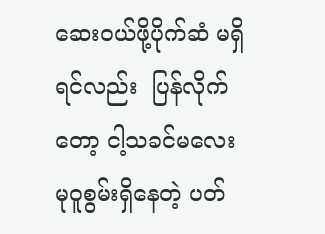ဆေးဝယ်ဖို့ပိုက်ဆံ မရှိရင်လည်း  ပြန်လိုက်တော့ ငါ့သခင်မလေး မုဝူစွမ်းရှိနေတဲ့ ပတ်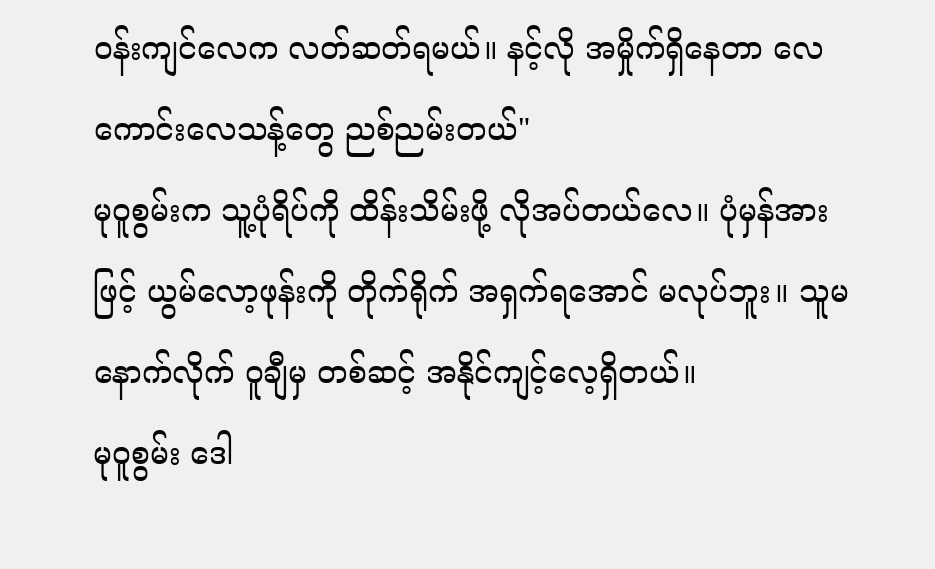ဝန်းကျင်လေက လတ်ဆတ်ရမယ်။ နင့်လို အမှိုက်ရှိနေတာ လေကောင်းလေသန့်တွေ ညစ်ညမ်းတယ်"
မုဝူစွမ်းက သူ့ပုံရိပ်ကို ထိန်းသိမ်းဖို့ လိုအပ်တယ်လေ။ ပုံမှန်အားဖြင့် ယွမ်လော့ဖုန်းကို တိုက်ရိုက် အရှက်ရအောင် မလုပ်ဘူး။ သူမနောက်လိုက် ဝူချီမှ တစ်ဆင့် အနိုင်ကျင့်လေ့ရှိတယ်။
မုဝူစွမ်း ဒေါ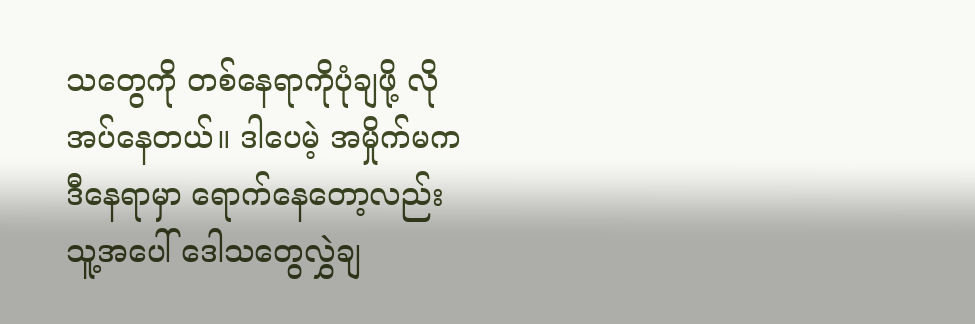သတွေကို တစ်နေရာကိုပုံချဖို့ လိုအပ်နေတယ်။ ဒါပေမဲ့ အမှိုက်မက ဒီနေရာမှာ ရောက်နေတော့လည်း သူ့အပေါ် ဒေါသတွေလွှဲချ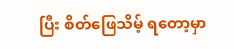ပြီး စိတ်ဖြေသိမ့် ရတော့မှာ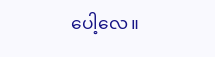ပေါ့လေ။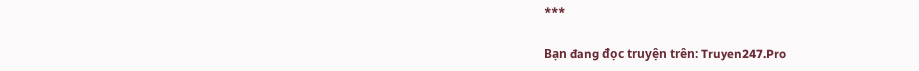***

Bạn đang đọc truyện trên: Truyen247.Pro